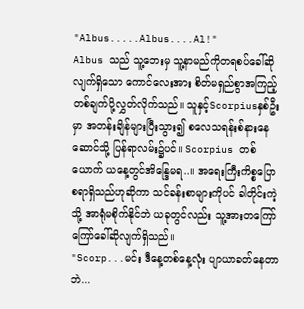"Albus.....Albus....Al!"
Albus သည် သူ့ဘေးမှ သူ့နာမည်ကိုတရစပ်ခေါ်ဆိုလျက်ရှိသော ကောင်လေးအား စိတ်မရှည်စွာအကြည့်တစ်ချက်ပို့လွှတ်လိုက်သည်။ သူနှင့်Scorpiusနှစ်ဦးမှာ အတန်းချိန်များပြီးသွား၍ စလေသရန်းစ်နားနေဆောင်သို့ ပြန်ရာလမ်း၌ပင်။ Scorpius တစ်ယောက် ယနေ့တွင်အိန္ဒြေမရ..။ အရေးကြီးကိစ္စပြောစရာရှိသည်ဟုဆိုကာ သင်ခန်းစာများကိုပင် ခါတိုင်းကဲ့သို့ အာရုံမစိုက်နိုင်ဘဲ ယခုတွင်လည်း သူ့အားတကြော်ကြော်ခေါ်ဆိုလျက်ရှိသည်။
"Scorp...မင်း ဒီနေ့တစ်နေ့လုံး ပျာယာခတ်နေတာဘဲ...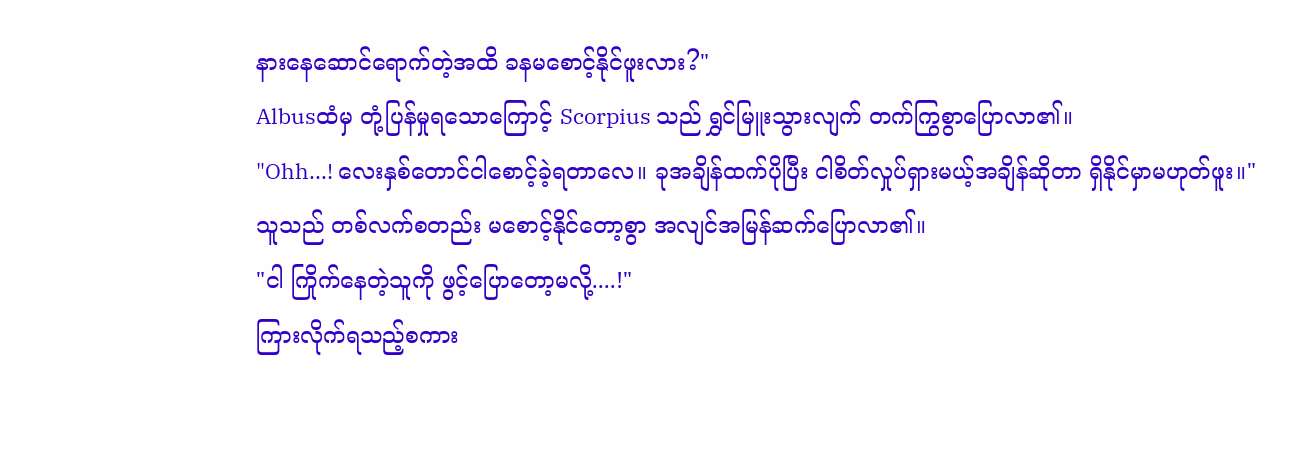နားနေဆောင်ရောက်တဲ့အထိ ခနမစောင့်နိုင်ဖူးလား?"
Albusထံမှ တုံ့ပြန်မှုရသောကြောင့် Scorpius သည် ရွှင်မြူးသွားလျက် တက်ကြွစွာပြောလာ၏။
"Ohh...! လေးနှစ်တောင်ငါစောင့်ခဲ့ရတာလေ။ ခုအချိန်ထက်ပိုပြီး ငါစိတ်လှုပ်ရှားမယ့်အချိန်ဆိုတာ ရှိနိုင်မှာမဟုတ်ဖူး။"
သူသည် တစ်လက်စတည်း မစောင့်နိုင်တော့စွာ အလျင်အမြန်ဆက်ပြောလာ၏။
"ငါ ကြိုက်နေတဲ့သူကို ဖွင့်ပြောတော့မလို့....!"
ကြားလိုက်ရသည့်စကား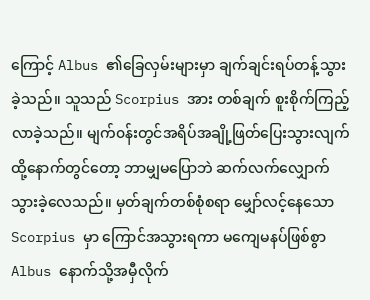ကြောင့် Albus ၏ခြေလှမ်းများမှာ ချက်ချင်းရပ်တန့်သွားခဲ့သည်။ သူသည် Scorpius အား တစ်ချက် စူးစိုက်ကြည့်လာခဲ့သည်။ မျက်၀န်းတွင်အရိပ်အချို့ဖြတ်ပြေးသွားလျက် ထို့နောက်တွင်တော့ ဘာမျှမပြောဘဲ ဆက်လက်လျှောက်သွားခဲ့လေသည်။ မှတ်ချက်တစ်စုံစရာ မျှော်လင့်နေသော Scorpius မှာ ကြောင်အသွားရကာ မကျေမနပ်ဖြစ်စွာ Albus နောက်သို့အမှီလိုက်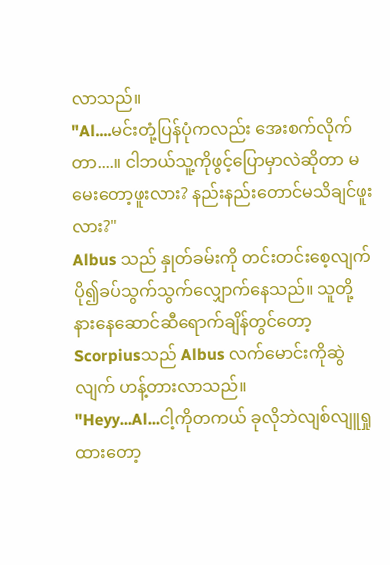လာသည်။
"Al....မင်းတုံ့ပြန်ပုံကလည်း အေးစက်လိုက်တာ....။ ငါဘယ်သူ့ကိုဖွင့်ပြောမှာလဲဆိုတာ မမေးတော့ဖူးလား? နည်းနည်းတောင်မသိချင်ဖူးလား?"
Albus သည် နှုတ်ခမ်းကို တင်းတင်းစေ့လျက် ပို၍ခပ်သွက်သွက်လျှောက်နေသည်။ သူတို့နားနေဆောင်ဆီရောက်ချိန်တွင်တော့ Scorpiusသည် Albus လက်မောင်းကိုဆွဲလျက် ဟန့်တားလာသည်။
"Heyy...Al...ငါ့ကိုတကယ် ခုလိုဘဲလျစ်လျူရှုထားတော့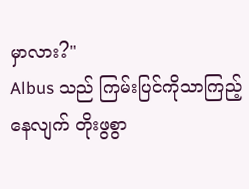မှာလား?"
Albus သည် ကြမ်းပြင်ကိုသာကြည့်နေလျက် တိုးဖွစွာ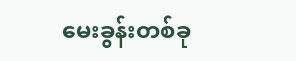မေးခွန်းတစ်ခု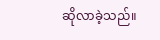ဆိုလာခဲ့သည်။